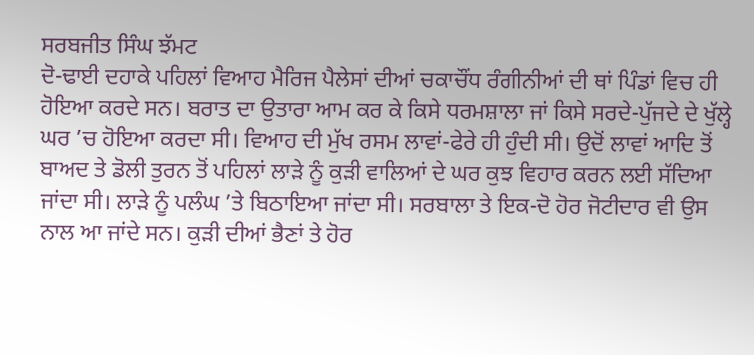ਸਰਬਜੀਤ ਸਿੰਘ ਝੱਮਟ
ਦੋ-ਢਾਈ ਦਹਾਕੇ ਪਹਿਲਾਂ ਵਿਆਹ ਮੈਰਿਜ ਪੈਲੇਸਾਂ ਦੀਆਂ ਚਕਾਚੌਂਧ ਰੰਗੀਨੀਆਂ ਦੀ ਥਾਂ ਪਿੰਡਾਂ ਵਿਚ ਹੀ ਹੋਇਆ ਕਰਦੇ ਸਨ। ਬਰਾਤ ਦਾ ਉਤਾਰਾ ਆਮ ਕਰ ਕੇ ਕਿਸੇ ਧਰਮਸ਼ਾਲਾ ਜਾਂ ਕਿਸੇ ਸਰਦੇ-ਪੁੱਜਦੇ ਦੇ ਖੁੱਲ੍ਹੇ ਘਰ ’ਚ ਹੋਇਆ ਕਰਦਾ ਸੀ। ਵਿਆਹ ਦੀ ਮੁੱਖ ਰਸਮ ਲਾਵਾਂ-ਫੇਰੇ ਹੀ ਹੁੰਦੀ ਸੀ। ਉਦੋਂ ਲਾਵਾਂ ਆਦਿ ਤੋਂ ਬਾਅਦ ਤੇ ਡੋਲੀ ਤੁਰਨ ਤੋਂ ਪਹਿਲਾਂ ਲਾੜੇ ਨੂੰ ਕੁੜੀ ਵਾਲਿਆਂ ਦੇ ਘਰ ਕੁਝ ਵਿਹਾਰ ਕਰਨ ਲਈ ਸੱਦਿਆ ਜਾਂਦਾ ਸੀ। ਲਾੜੇ ਨੂੰ ਪਲੰਘ ’ਤੇ ਬਿਠਾਇਆ ਜਾਂਦਾ ਸੀ। ਸਰਬਾਲਾ ਤੇ ਇਕ-ਦੋ ਹੋਰ ਜੋਟੀਦਾਰ ਵੀ ਉਸ ਨਾਲ ਆ ਜਾਂਦੇ ਸਨ। ਕੁੜੀ ਦੀਆਂ ਭੈਣਾਂ ਤੇ ਹੋਰ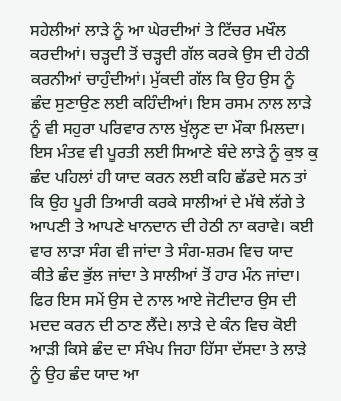ਸਹੇਲੀਆਂ ਲਾੜੇ ਨੂੰ ਆ ਘੇਰਦੀਆਂ ਤੇ ਟਿੱਚਰ ਮਖੌਲ ਕਰਦੀਆਂ। ਚੜ੍ਹਦੀ ਤੋਂ ਚੜ੍ਹਦੀ ਗੱਲ ਕਰਕੇ ਉਸ ਦੀ ਹੇਠੀ ਕਰਨੀਆਂ ਚਾਹੁੰਦੀਆਂ। ਮੁੱਕਦੀ ਗੱਲ ਕਿ ਉਹ ਉਸ ਨੂੰ ਛੰਦ ਸੁਣਾਉਣ ਲਈ ਕਹਿੰਦੀਆਂ। ਇਸ ਰਸਮ ਨਾਲ ਲਾੜੇ ਨੂੰ ਵੀ ਸਹੁਰਾ ਪਰਿਵਾਰ ਨਾਲ ਖੁੱਲ੍ਹਣ ਦਾ ਮੌਕਾ ਮਿਲਦਾ।
ਇਸ ਮੰਤਵ ਵੀ ਪੂਰਤੀ ਲਈ ਸਿਆਣੇ ਬੰਦੇ ਲਾੜੇ ਨੂੰ ਕੁਝ ਕੁ ਛੰਦ ਪਹਿਲਾਂ ਹੀ ਯਾਦ ਕਰਨ ਲਈ ਕਹਿ ਛੱਡਦੇ ਸਨ ਤਾਂ ਕਿ ਉਹ ਪੂਰੀ ਤਿਆਰੀ ਕਰਕੇ ਸਾਲੀਆਂ ਦੇ ਮੱਥੇ ਲੱਗੇ ਤੇ ਆਪਣੀ ਤੇ ਆਪਣੇ ਖਾਨਦਾਨ ਦੀ ਹੇਠੀ ਨਾ ਕਰਾਵੇ। ਕਈ ਵਾਰ ਲਾੜਾ ਸੰਗ ਵੀ ਜਾਂਦਾ ਤੇ ਸੰਗ-ਸ਼ਰਮ ਵਿਚ ਯਾਦ ਕੀਤੇ ਛੰਦ ਭੁੱਲ ਜਾਂਦਾ ਤੇ ਸਾਲੀਆਂ ਤੋਂ ਹਾਰ ਮੰਨ ਜਾਂਦਾ। ਫਿਰ ਇਸ ਸਮੇਂ ਉਸ ਦੇ ਨਾਲ ਆਏ ਜੋਟੀਦਾਰ ਉਸ ਦੀ ਮਦਦ ਕਰਨ ਦੀ ਠਾਣ ਲੈਂਦੇ। ਲਾੜੇ ਦੇ ਕੰਨ ਵਿਚ ਕੋਈ ਆੜੀ ਕਿਸੇ ਛੰਦ ਦਾ ਸੰਖੇਪ ਜਿਹਾ ਹਿੱਸਾ ਦੱਸਦਾ ਤੇ ਲਾੜੇ ਨੂੰ ਉਹ ਛੰਦ ਯਾਦ ਆ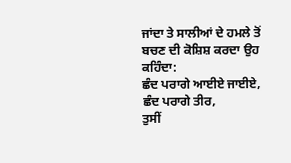ਜਾਂਦਾ ਤੇ ਸਾਲੀਆਂ ਦੇ ਹਮਲੇ ਤੋਂ ਬਚਣ ਦੀ ਕੋਸ਼ਿਸ਼ ਕਰਦਾ ਉਹ ਕਹਿੰਦਾ:
ਛੰਦ ਪਰਾਗੇ ਆਈਏ ਜਾਈਏ, ਛੰਦ ਪਰਾਗੇ ਤੀਰ,
ਤੁਸੀਂ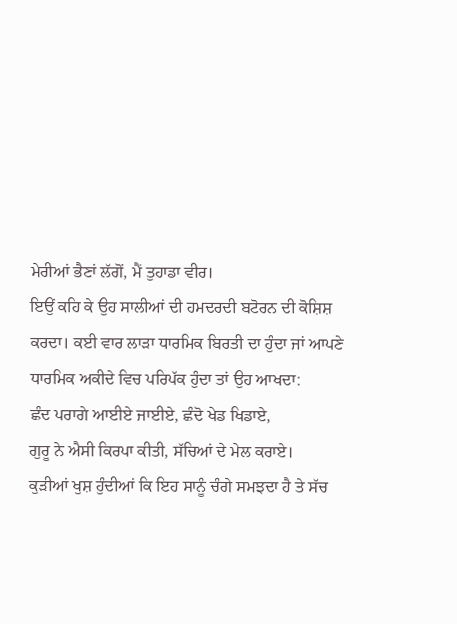ਮੇਰੀਆਂ ਭੈਣਾਂ ਲੱਗੋਂ, ਮੈਂ ਤੁਹਾਡਾ ਵੀਰ।
ਇਉਂ ਕਹਿ ਕੇ ਉਹ ਸਾਲੀਆਂ ਦੀ ਹਮਦਰਦੀ ਬਟੋਰਨ ਦੀ ਕੋਸ਼ਿਸ਼ ਕਰਦਾ। ਕਈ ਵਾਰ ਲਾੜਾ ਧਾਰਮਿਕ ਬਿਰਤੀ ਦਾ ਹੁੰਦਾ ਜਾਂ ਆਪਣੇ ਧਾਰਮਿਕ ਅਕੀਦੇ ਵਿਚ ਪਰਿਪੱਕ ਹੁੰਦਾ ਤਾਂ ਉਹ ਆਖਦਾ:
ਛੰਦ ਪਰਾਗੇ ਆਈਏ ਜਾਈਏ, ਛੰਦੋ ਖੇਡ ਖਿਡਾਏ,
ਗੁਰੂ ਨੇ ਐਸੀ ਕਿਰਪਾ ਕੀਤੀ, ਸੱਚਿਆਂ ਦੇ ਮੇਲ ਕਰਾਏ।
ਕੁੜੀਆਂ ਖੁਸ਼ ਹੁੰਦੀਆਂ ਕਿ ਇਹ ਸਾਨੂੰ ਚੰਗੇ ਸਮਝਦਾ ਹੈ ਤੇ ਸੱਚ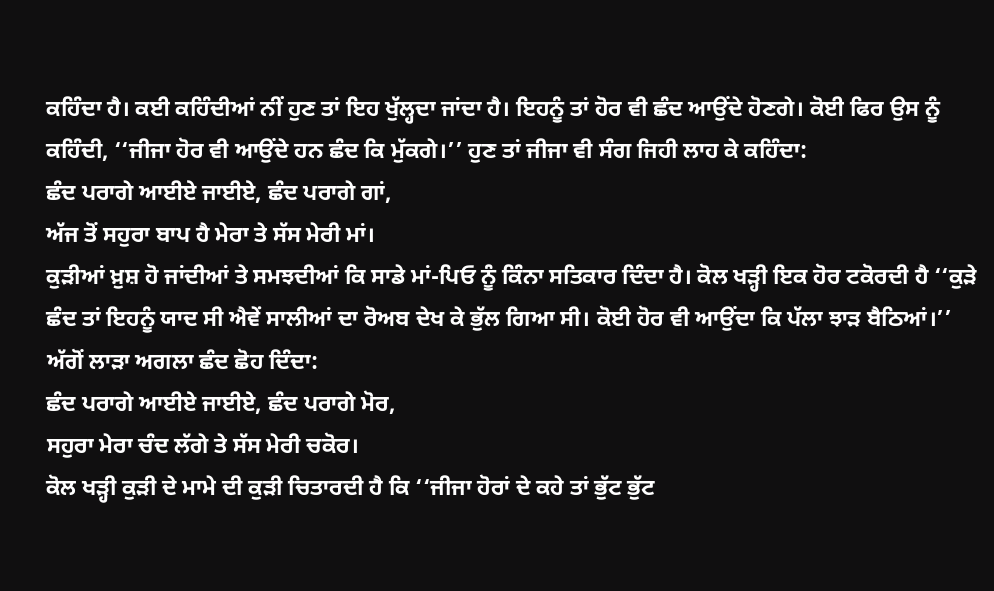ਕਹਿੰਦਾ ਹੈ। ਕਈ ਕਹਿੰਦੀਆਂ ਨੀਂ ਹੁਣ ਤਾਂ ਇਹ ਖੁੱਲ੍ਹਦਾ ਜਾਂਦਾ ਹੈ। ਇਹਨੂੰ ਤਾਂ ਹੋਰ ਵੀ ਛੰਦ ਆਉਂਦੇ ਹੋਣਗੇ। ਕੋਈ ਫਿਰ ਉਸ ਨੂੰ ਕਹਿੰਦੀ, ‘‘ਜੀਜਾ ਹੋਰ ਵੀ ਆਉਂਦੇ ਹਨ ਛੰਦ ਕਿ ਮੁੱਕਗੇ।’’ ਹੁਣ ਤਾਂ ਜੀਜਾ ਵੀ ਸੰਗ ਜਿਹੀ ਲਾਹ ਕੇ ਕਹਿੰਦਾ:
ਛੰਦ ਪਰਾਗੇ ਆਈਏ ਜਾਈਏ, ਛੰਦ ਪਰਾਗੇ ਗਾਂ,
ਅੱਜ ਤੋਂ ਸਹੁਰਾ ਬਾਪ ਹੈ ਮੇਰਾ ਤੇ ਸੱਸ ਮੇਰੀ ਮਾਂ।
ਕੁੜੀਆਂ ਖ਼ੁਸ਼ ਹੋ ਜਾਂਦੀਆਂ ਤੇ ਸਮਝਦੀਆਂ ਕਿ ਸਾਡੇ ਮਾਂ-ਪਿਓ ਨੂੰ ਕਿੰਨਾ ਸਤਿਕਾਰ ਦਿੰਦਾ ਹੈ। ਕੋਲ ਖੜ੍ਹੀ ਇਕ ਹੋਰ ਟਕੋਰਦੀ ਹੈ ‘‘ਕੁੜੇ ਛੰਦ ਤਾਂ ਇਹਨੂੰ ਯਾਦ ਸੀ ਐਵੇਂ ਸਾਲੀਆਂ ਦਾ ਰੋਅਬ ਦੇਖ ਕੇ ਭੁੱਲ ਗਿਆ ਸੀ। ਕੋਈ ਹੋਰ ਵੀ ਆਉਂਦਾ ਕਿ ਪੱਲਾ ਝਾੜ ਬੈਠਿਆਂ।’’ ਅੱਗੋਂ ਲਾੜਾ ਅਗਲਾ ਛੰਦ ਛੋਹ ਦਿੰਦਾ:
ਛੰਦ ਪਰਾਗੇ ਆਈਏ ਜਾਈਏ, ਛੰਦ ਪਰਾਗੇ ਮੋਰ,
ਸਹੁਰਾ ਮੇਰਾ ਚੰਦ ਲੱਗੇ ਤੇ ਸੱਸ ਮੇਰੀ ਚਕੋਰ।
ਕੋਲ ਖੜ੍ਹੀ ਕੁੜੀ ਦੇ ਮਾਮੇ ਦੀ ਕੁੜੀ ਚਿਤਾਰਦੀ ਹੈ ਕਿ ‘‘ਜੀਜਾ ਹੋਰਾਂ ਦੇ ਕਹੇ ਤਾਂ ਭੁੱਟ ਭੁੱਟ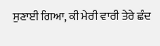ਸੁਣਾਈ ਗਿਆ, ਕੀ ਮੇਰੀ ਵਾਰੀ ਤੇਰੇ ਛੰਦ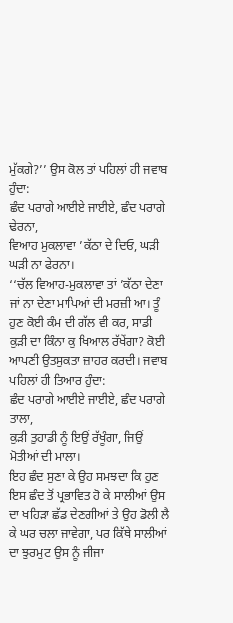ਮੁੱਕਗੇ?’’ ਉਸ ਕੋਲ ਤਾਂ ਪਹਿਲਾਂ ਹੀ ਜਵਾਬ ਹੁੰਦਾ:
ਛੰਦ ਪਰਾਗੇ ਆਈਏ ਜਾਈਏ, ਛੰਦ ਪਰਾਗੇ ਢੇਰਨਾ,
ਵਿਆਹ ਮੁਕਲਾਵਾ ’ਕੱਠਾ ਦੇ ਦਿਓ, ਘੜੀ ਘੜੀ ਨਾ ਫੇਰਨਾ।
‘‘ਚੱਲ ਵਿਆਹ-ਮੁਕਲਾਵਾ ਤਾਂ ’ਕੱਠਾ ਦੇਣਾ ਜਾਂ ਨਾ ਦੇਣਾ ਮਾਪਿਆਂ ਦੀ ਮਰਜ਼ੀ ਆ। ਤੂੰ ਹੁਣ ਕੋਈ ਕੰਮ ਦੀ ਗੱਲ ਵੀ ਕਰ, ਸਾਡੀ ਕੁੜੀ ਦਾ ਕਿੰਨਾ ਕੁ ਖਿਆਲ ਰੱਖੇਂਗਾ? ਕੋਈ ਆਪਣੀ ਉਤਸੁਕਤਾ ਜ਼ਾਹਰ ਕਰਦੀ। ਜਵਾਬ ਪਹਿਲਾਂ ਹੀ ਤਿਆਰ ਹੁੰਦਾ:
ਛੰਦ ਪਰਾਗੇ ਆਈਏ ਜਾਈਏ, ਛੰਦ ਪਰਾਗੇ ਤਾਲਾ,
ਕੁੜੀ ਤੁਹਾਡੀ ਨੂੰ ਇਉਂ ਰੱਖੂੰਗਾ, ਜਿਉਂ ਮੋਤੀਆਂ ਦੀ ਮਾਲਾ।
ਇਹ ਛੰਦ ਸੁਣਾ ਕੇ ਉਹ ਸਮਝਦਾ ਕਿ ਹੁਣ ਇਸ ਛੰਦ ਤੋਂ ਪ੍ਰਭਾਵਿਤ ਹੋ ਕੇ ਸਾਲੀਆਂ ਉਸ ਦਾ ਖਹਿੜਾ ਛੱਡ ਦੇਣਗੀਆਂ ਤੇ ਉਹ ਡੋਲੀ ਲੈ ਕੇ ਘਰ ਚਲਾ ਜਾਵੇਗਾ, ਪਰ ਕਿੱਥੇ ਸਾਲੀਆਂ ਦਾ ਝੁਰਮੁਟ ਉਸ ਨੂੰ ਜੀਜਾ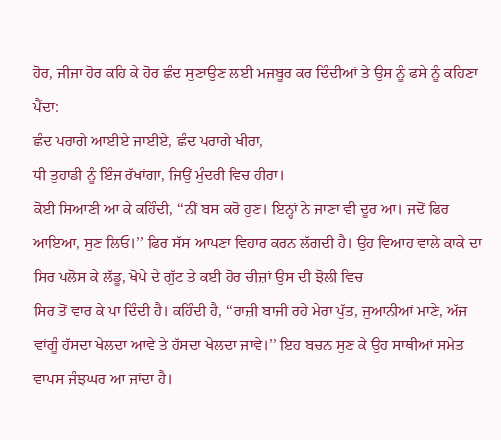ਹੋਰ, ਜੀਜਾ ਹੋਰ ਕਹਿ ਕੇ ਹੋਰ ਛੰਦ ਸੁਣਾਉਣ ਲਈ ਮਜਬੂਰ ਕਰ ਦਿੰਦੀਆਂ ਤੇ ਉਸ ਨੂੰ ਫਸੇ ਨੂੰ ਕਹਿਣਾ ਪੈਂਦਾ:
ਛੰਦ ਪਰਾਗੇ ਆਈਏ ਜਾਈਏ, ਛੰਦ ਪਰਾਗੇ ਖੀਰਾ,
ਧੀ ਤੁਹਾਡੀ ਨੂੰ ਇੰਜ ਰੱਖਾਂਗਾ, ਜਿਉਂ ਮੁੰਦਰੀ ਵਿਚ ਹੀਰਾ।
ਕੋਈ ਸਿਆਣੀ ਆ ਕੇ ਕਹਿੰਦੀ, ‘‘ਨੀਂ ਬਸ ਕਰੋ ਹੁਣ। ਇਨ੍ਹਾਂ ਨੇ ਜਾਣਾ ਵੀ ਦੂਰ ਆ। ਜਦੋਂ ਫਿਰ ਆਇਆ, ਸੁਣ ਲਿਓ।’’ ਫਿਰ ਸੱਸ ਆਪਣਾ ਵਿਹਾਰ ਕਰਨ ਲੱਗਦੀ ਹੈ। ਉਹ ਵਿਆਹ ਵਾਲੇ ਕਾਕੇ ਦਾ ਸਿਰ ਪਲੋਸ ਕੇ ਲੱਡੂ, ਖੋਪੇ ਦੇ ਗੁੱਟ ਤੇ ਕਈ ਹੋਰ ਚੀਜ਼ਾਂ ਉਸ ਦੀ ਝੋਲੀ ਵਿਚ
ਸਿਰ ਤੋਂ ਵਾਰ ਕੇ ਪਾ ਦਿੰਦੀ ਹੈ। ਕਹਿੰਦੀ ਹੈ, ‘‘ਰਾਜ਼ੀ ਬਾਜੀ ਰਹੇ ਮੇਰਾ ਪੁੱਤ, ਜੁਆਨੀਆਂ ਮਾਣੇ, ਅੱਜ ਵਾਂਗੂੰ ਹੱਸਦਾ ਖੇਲਦਾ ਆਵੇ ਤੇ ਹੱਸਦਾ ਖੇਲਦਾ ਜਾਵੇ।’’ ਇਹ ਬਚਨ ਸੁਣ ਕੇ ਉਹ ਸਾਥੀਆਂ ਸਮੇਤ ਵਾਪਸ ਜੰਝਘਰ ਆ ਜਾਂਦਾ ਹੈ।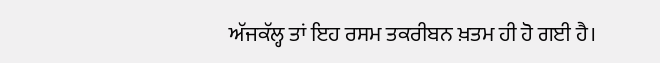ਅੱਜਕੱਲ੍ਹ ਤਾਂ ਇਹ ਰਸਮ ਤਕਰੀਬਨ ਖ਼ਤਮ ਹੀ ਹੋ ਗਈ ਹੈ।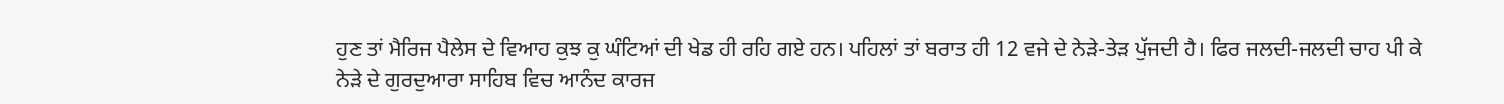ਹੁਣ ਤਾਂ ਮੈਰਿਜ ਪੈਲੇਸ ਦੇ ਵਿਆਹ ਕੁਝ ਕੁ ਘੰਟਿਆਂ ਦੀ ਖੇਡ ਹੀ ਰਹਿ ਗਏ ਹਨ। ਪਹਿਲਾਂ ਤਾਂ ਬਰਾਤ ਹੀ 12 ਵਜੇ ਦੇ ਨੇੜੇ-ਤੇੜ ਪੁੱਜਦੀ ਹੈ। ਫਿਰ ਜਲਦੀ-ਜਲਦੀ ਚਾਹ ਪੀ ਕੇ ਨੇੜੇ ਦੇ ਗੁਰਦੁਆਰਾ ਸਾਹਿਬ ਵਿਚ ਆਨੰਦ ਕਾਰਜ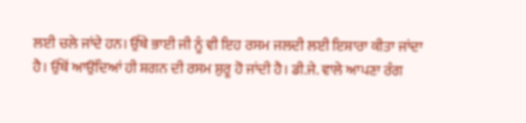ਲਈ ਚਲੇ ਜਾਂਦੇ ਹਨ। ਉੱਥੇ ਭਾਈ ਜੀ ਨੂੰ ਵੀ ਇਹ ਰਸਮ ਜਲਦੀ ਲਈ ਇਸ਼ਾਰਾ ਕੀਤਾ ਜਾਂਦਾ ਹੈ। ਉੱਥੋਂ ਆਉਂਦਿਆਂ ਹੀ ਸ਼ਗਨ ਦੀ ਰਸਮ ਸ਼ੁਰੂ ਹੋ ਜਾਂਦੀ ਹੈ। ਡੀ.ਜੇ. ਵਾਲੇ ਆਪਣਾ ਰੰਗ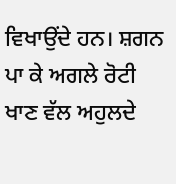ਵਿਖਾਉਂਦੇ ਹਨ। ਸ਼ਗਨ ਪਾ ਕੇ ਅਗਲੇ ਰੋਟੀ ਖਾਣ ਵੱਲ ਅਹੁਲਦੇ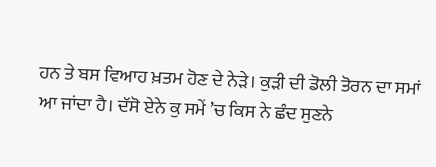ਹਨ ਤੇ ਬਸ ਵਿਆਹ ਖ਼ਤਮ ਹੋਣ ਦੇ ਨੇੜੇ। ਕੁੜੀ ਦੀ ਡੋਲੀ ਤੋਰਨ ਦਾ ਸਮਾਂ ਆ ਜਾਂਦਾ ਹੈ। ਦੱਸੋ ਏਨੇ ਕੁ ਸਮੇਂ ’ਚ ਕਿਸ ਨੇ ਛੰਦ ਸੁਣਨੇ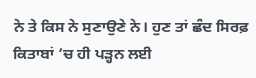ਨੇ ਤੇ ਕਿਸ ਨੇ ਸੁਣਾਉਣੇ ਨੇ। ਹੁਣ ਤਾਂ ਛੰਦ ਸਿਰਫ਼ ਕਿਤਾਬਾਂ ’ਚ ਹੀ ਪੜ੍ਹਨ ਲਈ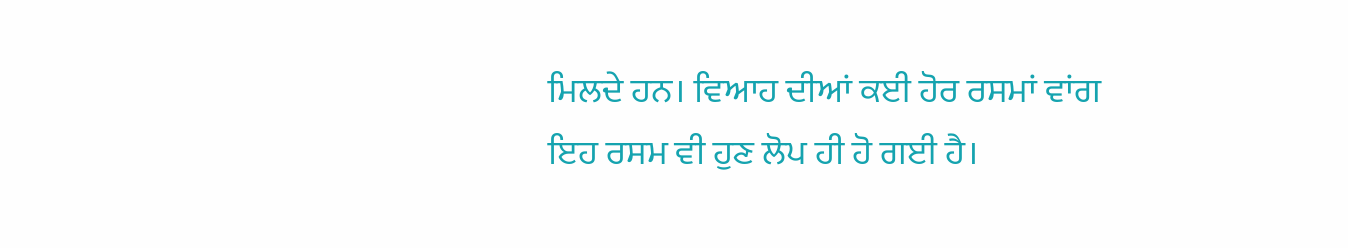ਮਿਲਦੇ ਹਨ। ਵਿਆਹ ਦੀਆਂ ਕਈ ਹੋਰ ਰਸਮਾਂ ਵਾਂਗ ਇਹ ਰਸਮ ਵੀ ਹੁਣ ਲੋਪ ਹੀ ਹੋ ਗਈ ਹੈ।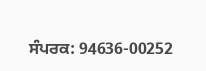ਸੰਪਰਕ: 94636-00252